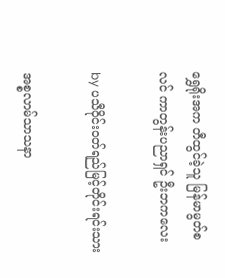ရွှေရိုးအက တီထွင်ခဲ့သူ မြန်မာမွတ်စလင် ကာတွန်းပညာရှင် ဦးဘကလေး

by ပသီဝိုင်းဝတ်ရည်မြင့်တိုင်းရင်းသား

အစ္စလာမ်သာသနာ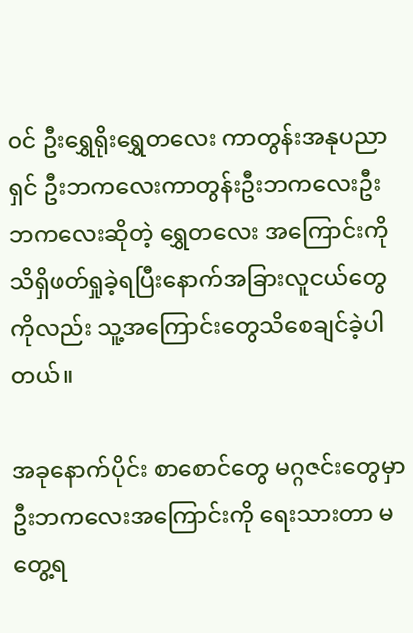၀င် ဦးရွှေရိုးရွှေတလေး ကာတွန်းအနုပညာရှင် ဦးဘကလေးကာတွန်းဦးဘကလေးဦးဘကလေးဆိုတဲ့ ရွှေတလေး အကြောင်းကိုသိရှိဖတ်ရှုခဲ့ရပြီးနောက်အခြားလူငယ်တွေကိုလည်း သူ့အကြောင်းတွေသိစေချင်ခဲ့ပါတယ်။

အခုနောက်ပိုင်း စာစောင်တွေ မဂ္ဂဇင်းတွေမှာ ဦးဘကလေးအကြောင်းကို ရေးသားတာ မတွေ့ရ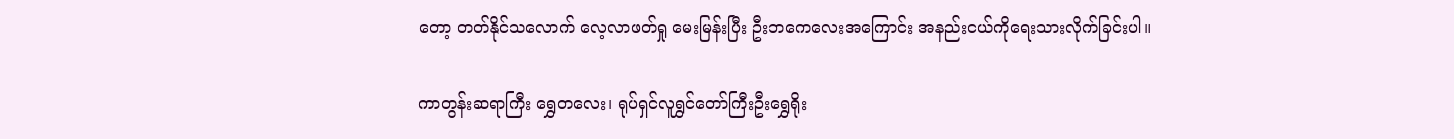တော့ တတ်နိုင်သလောက် လေ့လာဖတ်ရှု မေးမြန်းပြီး ဦးဘကေလေးအကြောင်း အနည်းငယ်ကိုရေးသားလိုက်ခြင်းပါ။

ကာတွန်းဆရာကြီး ရွှေတလေး၊ ရုပ်ရှင်လူရွှင်တော်ကြီးဦးရွှေရိုး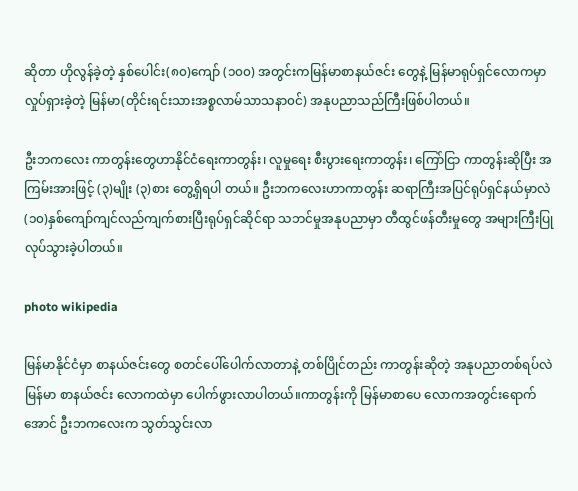ဆိုတာ ဟိုလွန်ခဲ့တဲ့ နှစ်ပေါင်း(၈၀)ကျော် (၁၀၀) အတွင်းကမြန်မာစာနယ်ဇင်း တွေနဲ့ မြန်မာရုပ်ရှင်လောကမှာ လှုပ်ရှားခဲ့တဲ့ မြန်မာ(တိုင်းရင်းသားအစ္စလာမ်သာသနာ၀င်) အနုပညာသည်ကြီးဖြစ်ပါတယ်။

ဦးဘကလေး ကာတွန်းတွေဟာနိုင်ငံရေးကာတွန်း၊ လူမှုရေး စီးပွားရေးကာတွန်း၊ ကြော်ငြာ ကာတွန်းဆိုပြီး အကြမ်းအားဖြင့် (၃)မျိုး (၃)စား တွေ့ရှိရပါ တယ်။ ဦးဘကလေးဟာကာတွန်း ဆရာကြီးအပြင်ရုပ်ရှင်နယ်မှာလဲ (၁၀)နှစ်ကျော်ကျင်လည်ကျက်စားပြီးရုပ်ရှင်ဆိုင်ရာ သဘင်မှုအနုပညာမှာ တီထွင်ဖန်တီးမှုတွေ အများကြီးပြုလုပ်သွားခဲ့ပါတယ်။

photo wikipedia

မြန်မာနိုင်ငံမှာ စာနယ်ဇင်းတွေ စတင်ပေါ်ပေါက်လာတာနဲ့ တစ်ပြိုင်တည်း ကာတွန်းဆိုတဲ့ အနုပညာတစ်ရပ်လဲ မြန်မာ စာနယ်ဇင်း လောကထဲမှာ ပေါက်ဖွားလာပါတယ်။ကာတွန်းကို မြန်မာစာပေ လောကအတွင်းရောက်အောင် ဦးဘကလေးက သွတ်သွင်းလာ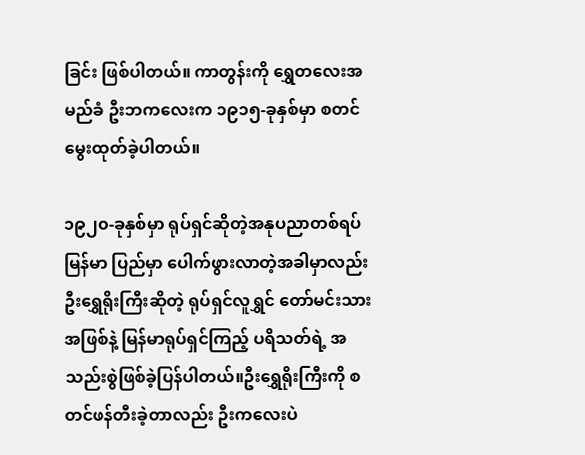ခြင်း ဖြစ်ပါတယ်။ ကာတွန်းကို ရွှေတလေးအမည်ခံ ဦးဘကလေးက ၁၉၁၅-ခုနှစ်မှာ စတင်မွေးထုတ်ခဲ့ပါတယ်။

၁၉၂၀-ခုနှစ်မှာ ရုပ်ရှင်ဆိုတဲ့အနုပညာတစ်ရပ် မြန်မာ ပြည်မှာ ပေါက်ဖွားလာတဲ့အခါမှာလည်း ဦးရွှေရိုးကြီးဆိုတဲ့ ရုပ်ရှင်လူရွှင် တော်မင်းသားအဖြစ်နဲ့ မြန်မာရုပ်ရှင်ကြည့် ပရိသတ်ရဲ့ အသည်းစွဲဖြစ်ခဲ့ပြန်ပါတယ်။ဦးရွှေရိုးကြီးကို စတင်ဖန်တီးခဲ့တာလည်း ဦးကလေးပဲ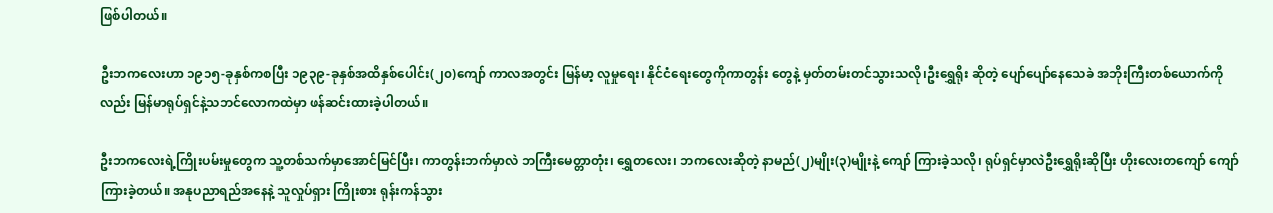ဖြစ်ပါတယ်။

ဦးဘကလေးဟာ ၁၉၁၅-ခုနှစ်ကစပြီး ၁၉၃၉-ခုနှစ်အထိနှစ်ပေါင်း(၂၀)ကျော် ကာလအတွင်း မြန်မာ့ လူမှုရေး၊ နိုင်ငံရေးတွေကိုကာတွန်း တွေနဲ့ မှတ်တမ်းတင်သွားသလို၊ဦးရွှေရိုး ဆိုတဲ့ ပျော်ပျော်နေသေခဲ အဘိုးကြီးတစ်ယောက်ကိုလည်း မြန်မာရုပ်ရှင်နဲ့သဘင်လောကထဲမှာ ဖန်ဆင်းထားခဲ့ပါတယ်။

ဦးဘကလေးရဲ့ကြိုးပမ်းမှုတွေက သူ့တစ်သက်မှာအောင်မြင်ပြီး၊ ကာတွန်းဘက်မှာလဲ ဘကြီးမေတ္တာတုံး၊ ရွှေတလေး၊ ဘကလေးဆိုတဲ့ နာမည်(၂)မျိုး(၃)မျိုးနဲ့ ကျော် ကြားခဲ့သလို၊ ရုပ်ရှင်မှာလဲဦးရွှေရိုးဆိုပြီး ဟိုးလေးတကျော် ကျော်ကြားခဲ့တယ်။ အနုပညာရည်အနေနဲ့ သူလှုပ်ရှား ကြိုးစား ရုန်းကန်သွား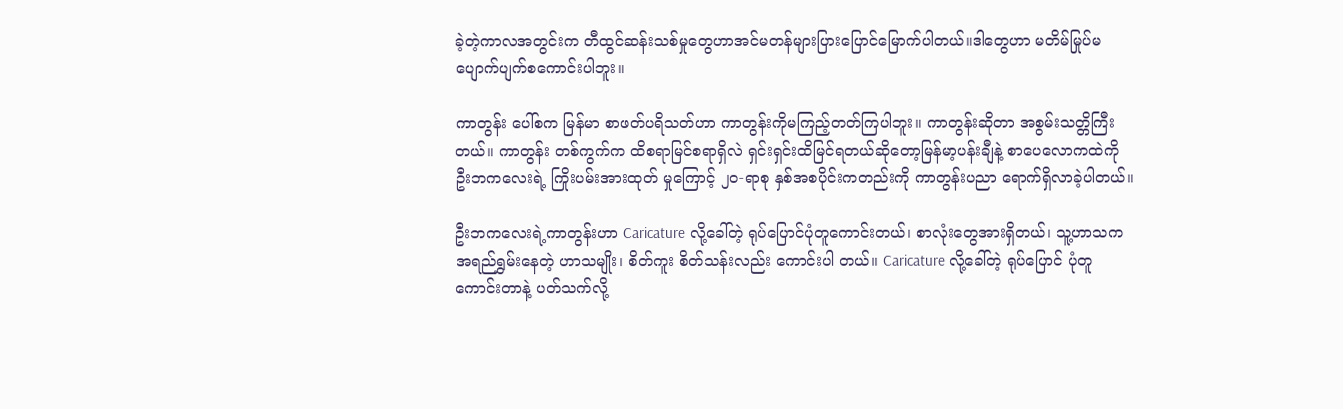ခဲ့တဲ့ကာလအတွင်းက တီထွင်ဆန်းသစ်မှုတွေဟာအင်မတန်များပြားပြောင်မြောက်ပါတယ်။ဒါတွေဟာ မတိမ်မြုပ်မပျောက်ပျက်စကောင်းပါဘူး။

ကာတွန်း ပေါ်စက မြန်မာ စာဖတ်ပရိသတ်ဟာ ကာတွန်းကိုမကြည့်တတ်ကြပါဘူး။ ကာတွန်းဆိုတာ အစွမ်းသတ္တိကြီးတယ်။ ကာတွန်း တစ်ကွက်က ထိစရာမြင်စရာရှိလဲ ရှင်းရှင်းထိမြင်ရတယ်ဆိုတော့မြန်မာ့ပန်းချီနဲ့ စာပေလောကထဲကို ဦးဘကလေးရဲ့ ကြိုးပမ်းအားထုတ် မှုကြောင့် ၂၀-ရာစု နှစ်အစပိုင်းကတည်းကို ကာတွန်းပညာ ရောက်ရှိလာခဲ့ပါတယ်။

ဦးဘကလေးရဲ့ကာတွန်းဟာ Caricature လို့ခေါ်တဲ့ ရုပ်ပြောင်ပုံတူကောင်းတယ်၊ စာလုံးတွေအားရှိတယ်၊ သူ့ဟာသက အရည်ရွှမ်းနေတဲ့ ဟာသမျိုး၊ စိတ်ကူး စိတ်သန်းလည်း ကောင်းပါ တယ်။ Caricature လို့ခေါ်တဲ့ ရုပ်ပြောင် ပုံတူကောင်းတာနဲ့ ပတ်သက်လို့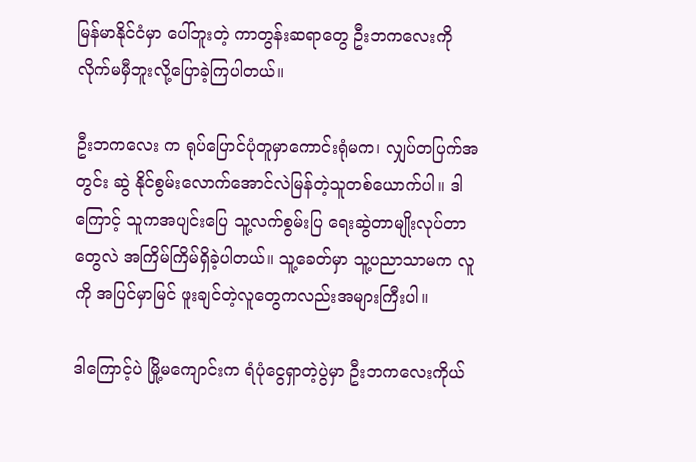မြန်မာနိုင်ငံမှာ ပေါ်ဘူးတဲ့ ကာတွန်းဆရာတွေ ဦးဘကလေးကို လိုက်မမှီဘူးလို့ပြောခဲ့ကြပါတယ်။

ဦးဘကလေး က ရုပ်ပြောင်ပုံတူမှာကောင်းရုံမက၊ လျှပ်တပြက်အတွင်း ဆွဲ နိုင်စွမ်းလောက်အောင်လဲမြန်တဲ့သူတစ်ယောက်ပါ။ ဒါကြောင့် သူကအပျင်းပြေ သူ့လက်စွမ်းပြ ရေးဆွဲတာမျိုးလုပ်တာတွေလဲ အကြိမ်ကြိမ်ရှိခဲ့ပါတယ်။ သူ့ခေတ်မှာ သူ့ပညာသာမက လူကို အပြင်မှာမြင် ဖူးချင်တဲ့လူတွေကလည်းအများကြီးပါ။

ဒါကြောင့်ပဲ မြို့မကျောင်းက ရံပုံငွေရှာတဲ့ပွဲမှာ ဦးဘကလေးကိုယ်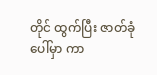တိုင် ထွက်ပြီး ဇာတ်ခုံပေါ်မှာ ကာ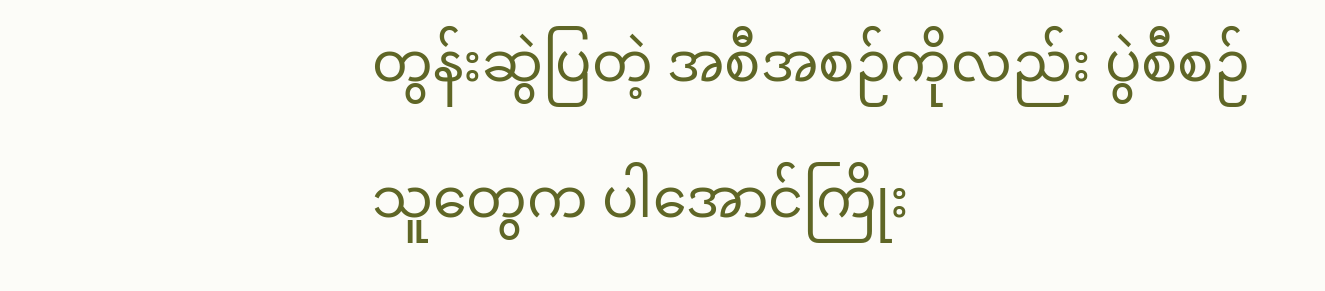တွန်းဆွဲပြတဲ့ အစီအစဉ်ကိုလည်း ပွဲစီစဉ် သူတွေက ပါအောင်ကြိုး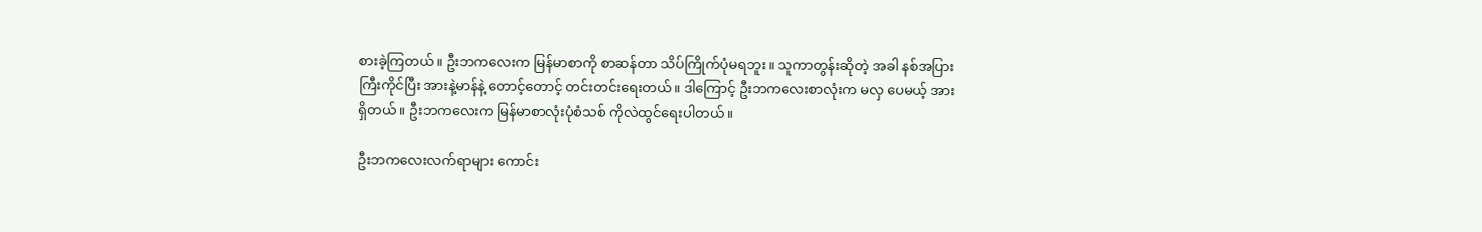စားခဲ့ကြတယ်။ ဦးဘကလေးက မြန်မာစာကို စာဆန်တာ သိပ်ကြိုက်ပုံမရဘူး။ သူကာတွန်းဆိုတဲ့ အခါ နစ်အပြား ကြီးကိုင်ပြီး အားနဲ့မာန်နဲ့ တောင့်တောင့် တင်းတင်းရေးတယ်။ ဒါကြောင့် ဦးဘကလေးစာလုံးက မလှ ပေမယ့် အားရှိတယ်။ ဦးဘကလေးက မြန်မာစာလုံးပုံစံသစ် ကိုလဲထွင်ရေးပါတယ်။

ဦးဘကလေးလက်ရာများ ကောင်း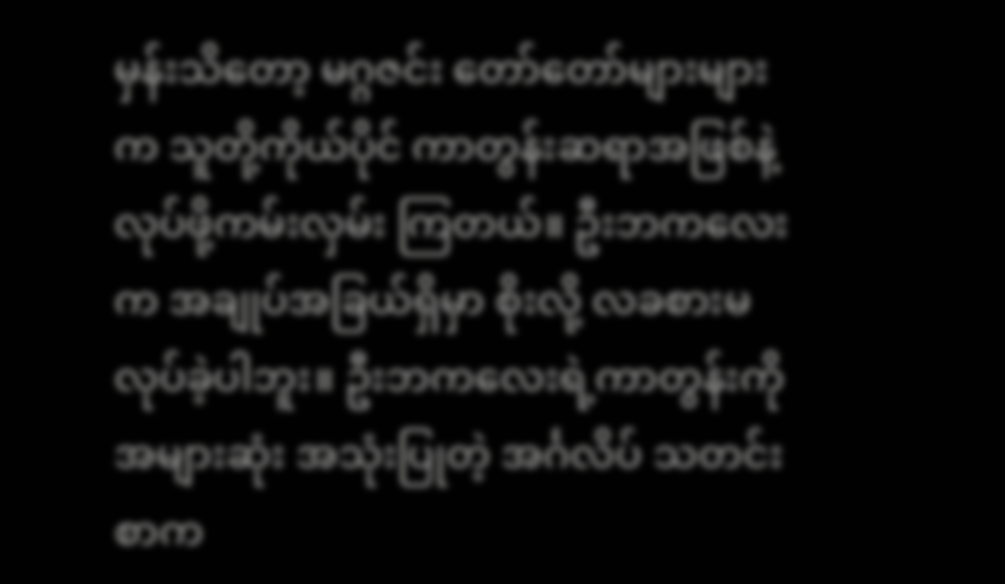မှန်းသိတော့ မဂ္ဂဇင်း တော်တော်များများက သူတို့ကိုယ်ပိုင် ကာတွန်းဆရာအဖြစ်နဲ့ လုပ်ဖို့ကမ်းလှမ်း ကြတယ်။ ဦးဘကလေးက အချုပ်အခြယ်ရှိမှာ စိုးလို့ လခစားမလုပ်ခဲ့ပါဘူး။ ဦးဘကလေးရဲ့ကာတွန်းကို အများဆုံး အသုံးပြုတဲ့ အင်္ဂလိပ် သတင်းစာက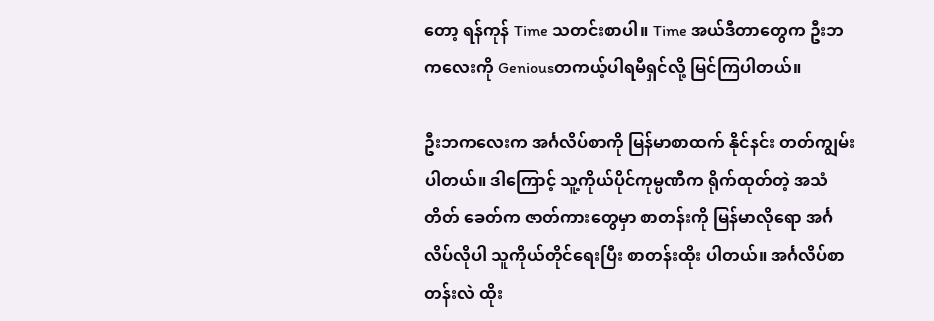တော့ ရန်ကုန် Time သတင်းစာပါ။ Time အယ်ဒီတာတွေက ဦးဘကလေးကို Geniousတကယ့်ပါရမီရှင်လို့ မြင်ကြပါတယ်။

ဦးဘကလေးက အင်္ဂလိပ်စာကို မြန်မာစာထက် နိုင်နင်း တတ်ကျွမ်းပါတယ်။ ဒါကြောင့် သူ့ကိုယ်ပိုင်ကုမ္ပဏီက ရိုက်ထုတ်တဲ့ အသံတိတ် ခေတ်က ဇာတ်ကားတွေမှာ စာတန်းကို မြန်မာလိုရော အင်္ဂလိပ်လိုပါ သူကိုယ်တိုင်ရေးပြီး စာတန်းထိုး ပါတယ်။ အင်္ဂလိပ်စာတန်းလဲ ထိုး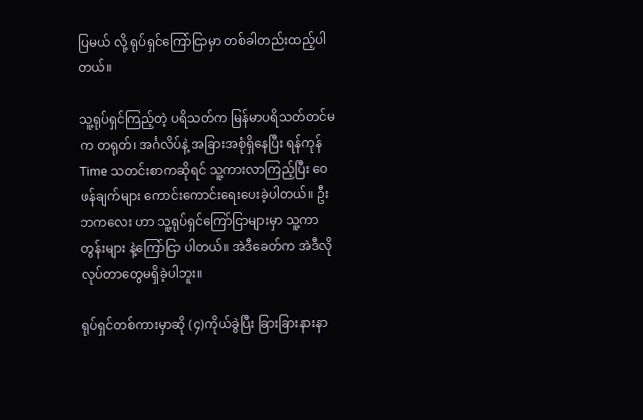ပြမယ် လို့ ရုပ်ရှင်ကြော်ငြာမှာ တစ်ခါတည်းထည့်ပါတယ်။

သူ့ရုပ်ရှင်ကြည့်တဲ့ ပရိသတ်က မြန်မာပရိသတ်တင်မက တရုတ်၊ အင်္ဂလိပ်နဲ့ အခြားအစုံရှိနေပြီး ရန်ကုန် Time သတင်းစာကဆိုရင် သူ့ကားလာကြည့်ပြီး ဝေဖန်ချက်များ ကောင်းကောင်းရေးပေးခဲ့ပါတယ်။ ဦးဘကလေး ဟာ သူ့ရုပ်ရှင်ကြော်ငြာများမှာ သူ့ကာတွန်းများ နဲ့ကြော်ငြာ ပါတယ်။ အဲဒီခေတ်က အဲဒီလိုလုပ်တာတွေမရှိခဲ့ပါဘူး။

ရုပ်ရှင်တစ်ကားမှာဆို (၄)ကိုယ်ခွဲပြီး ခြားခြားနားနာ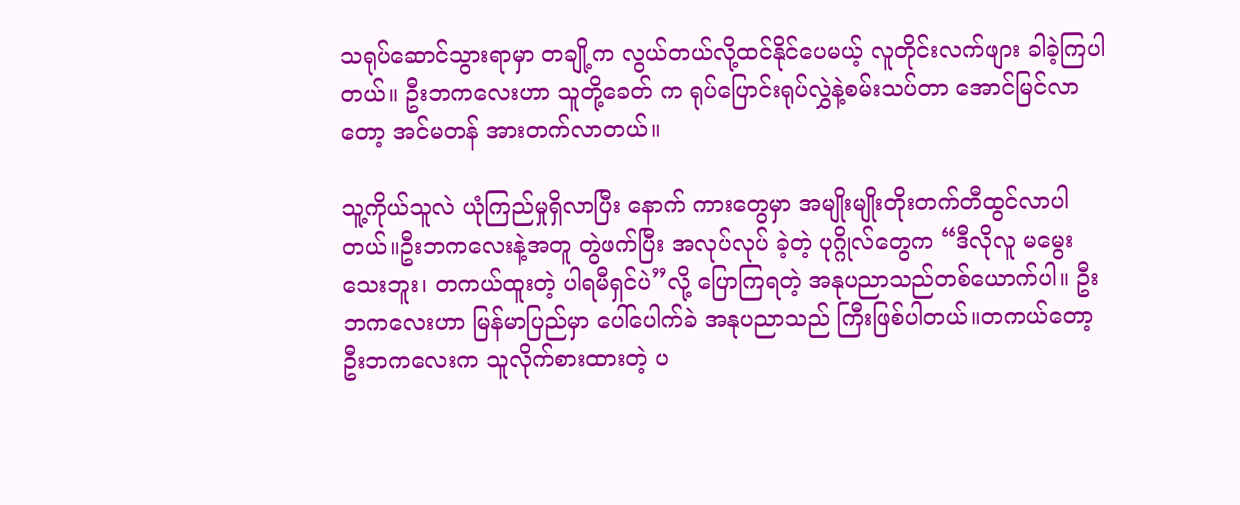သရုပ်ဆောင်သွားရာမှာ တချို့က လွယ်တယ်လို့ထင်နိုင်ပေမယ့် လူတိုင်းလက်ဖျား ခါခဲ့ကြပါတယ်။ ဦးဘကလေးဟာ သူတို့ခေတ် က ရုပ်ပြောင်းရုပ်လွှဲနဲ့စမ်းသပ်တာ အောင်မြင်လာတော့ အင်မတန် အားတက်လာတယ်။

သူ့ကိုယ်သူလဲ ယုံကြည်မှုရှိလာပြီး နောက် ကားတွေမှာ အမျိုးမျိုးတိုးတက်တီထွင်လာပါတယ်။ဦးဘကလေးနဲ့အတူ တွဲဖက်ပြီး အလုပ်လုပ် ခဲ့တဲ့ ပုဂ္ဂိုလ်တွေက “ဒီလိုလူ မမွေးသေးဘူး၊ တကယ်ထူးတဲ့ ပါရမီရှင်ပဲ”လို့ ပြောကြရတဲ့ အနုပညာသည်တစ်ယောက်ပါ။ ဦးဘကလေးဟာ မြန်မာပြည်မှာ ပေါ်ပေါက်ခဲ အနုပညာသည် ကြီးဖြစ်ပါတယ်။တကယ်တော့ ဦးဘကလေးက သူလိုက်စားထားတဲ့ ပ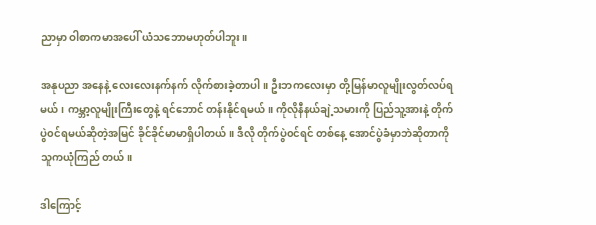ညာမှာ ဝါစာကမာအပေါ် ယံသဘောမဟုတ်ပါဘူး။

အနုပညာ အနေနဲ့ လေးလေးနက်နက် လိုက်စားခဲ့တာပါ။ ဦးဘကလေးမှာ တို့မြန်မာလူမျိုးလွတ်လပ်ရမယ်၊ ကမ္ဘာ့လူမျိုးကြီးတွေနဲ့ ရင်ဘောင် တန်းနိုင်ရမယ်။ ကိုလိုနီနယ်ချဲ့သမားကို ပြည်သူ့အားနဲ့ တိုက်ပွဲ၀င်ရမယ်ဆိုတဲ့အမြင် ခိုင်ခိုင်မာမာရှိပါတယ်။ ဒီလို တိုက်ပွဲ၀င်ရင် တစ်နေ့ အောင်ပွဲခံမှာဘဲဆိုတာကို သူကယုံကြည် တယ်။

ဒါကြောင့်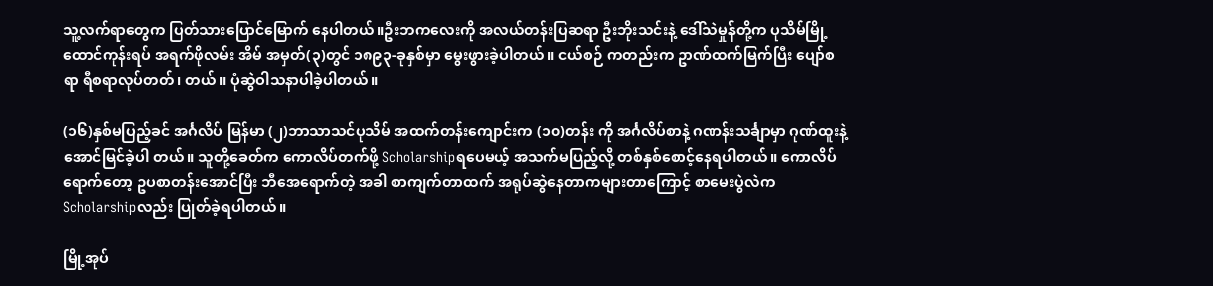သူ့လက်ရာတွေက ပြတ်သားပြောင်မြောက် နေပါတယ်။ဦးဘကလေးကို အလယ်တန်းပြဆရာ ဦးဘိုးသင်းနဲ့ ဒေါ်သဲမှုန်တို့က ပုသိမ်မြို့ ထောင်ကုန်းရပ် အရက်ဖိုလမ်း အိမ် အမှတ်(၃)တွင် ၁၈၉၃-ခုနှစ်မှာ မွေးဖွားခဲ့ပါတယ်။ ငယ်စဉ် ကတည်းက ဥာဏ်ထက်မြက်ပြီး ပျော်စရာ ရီစရာလုပ်တတ်၊ တယ်။ ပုံဆွဲဝါသနာပါခဲ့ပါတယ်။

(၁၆)နှစ်မပြည့်ခင် အင်္ဂလိပ် မြန်မာ (၂)ဘာသာသင်ပုသိမ် အထက်တန်းကျောင်းက (၁၀)တန်း ကို အင်္ဂလိပ်စာနဲ့ ဂဏန်းသင်္ချာမှာ ဂုဏ်ထူးနဲ့ အောင်မြင်ခဲ့ပါ တယ်။ သူတို့ခေတ်က ကောလိပ်တက်ဖို့ Scholarshipရပေမယ့် အသက်မပြည့်လို့ တစ်နှစ်စောင့်နေရပါတယ်။ ကောလိပ်ရောက်တော့ ဥပစာတန်းအောင်ပြီး ဘီအေရောက်တဲ့ အခါ စာကျက်တာထက် အရုပ်ဆွဲနေတာကများတာကြောင့် စာမေးပွဲလဲက Scholarshipလည်း ပြုတ်ခဲ့ရပါတယ်။

မြို့အုပ်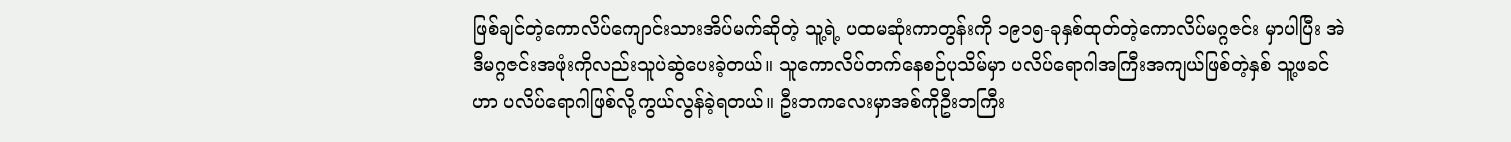ဖြစ်ချင်တဲ့ကောလိပ်ကျောင်းသားအိပ်မက်ဆိုတဲ့ သူ့ရဲ့ ပထမဆုံးကာတွန်းကို ၁၉၁၅-ခုနှစ်ထုတ်တဲ့ကောလိပ်မဂ္ဂဇင်း မှာပါပြီး အဲဒီမဂ္ဂဇင်းအဖုံးကိုလည်းသူပဲဆွဲပေးခဲ့တယ်။ သူကောလိပ်တက်နေစဉ်ပုသိမ်မှာ ပလိပ်ရောဂါအကြီးအကျယ်ဖြစ်တဲ့နှစ် သူ့ဖခင်ဟာ ပလိပ်ရောဂါဖြစ်လို့ကွယ်လွန်ခဲ့ရတယ်။ ဦးဘကလေးမှာအစ်ကိုဦးဘကြီး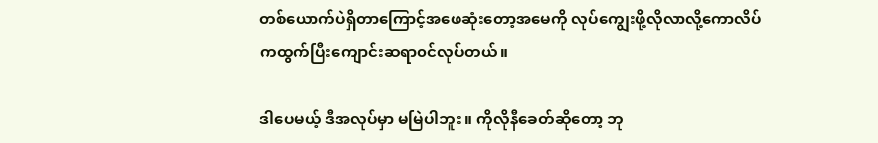တစ်ယောက်ပဲရှိတာကြောင့်အဖေဆုံးတော့အမေကို လုပ်ကျွေးဖို့လိုလာလို့ကောလိပ်ကထွက်ပြီးကျောင်းဆရာ၀င်လုပ်တယ်။

ဒါပေမယ့် ဒီအလုပ်မှာ မမြဲပါဘူး။ ကိုလိုနီခေတ်ဆိုတော့ ဘု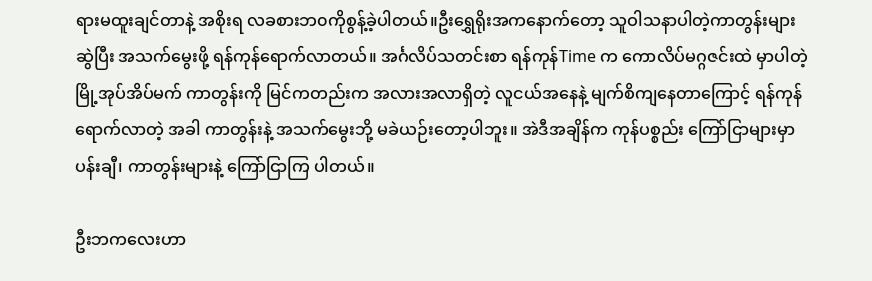ရားမထူးချင်တာနဲ့ အစိုးရ လခစားဘ၀ကိုစွန့်ခဲ့ပါတယ်။ဦးရွှေရိုးအကနောက်တော့ သူဝါသနာပါတဲ့ကာတွန်းများဆွဲပြီး အသက်မွေးဖို့ ရန်ကုန်ရောက်လာတယ်။ အင်္ဂလိပ်သတင်းစာ ရန်ကုန်Time က ကောလိပ်မဂ္ဂဇင်းထဲ မှာပါတဲ့ မြို့အုပ်အိပ်မက် ကာတွန်းကို မြင်ကတည်းက အလားအလာရှိတဲ့ လူငယ်အနေနဲ့ မျက်စိကျနေတာကြောင့် ရန်ကုန်ရောက်လာတဲ့ အခါ ကာတွန်းနဲ့ အသက်မွေးဘို့ မခဲယဉ်းတော့ပါဘူး။ အဲဒီအချိန်က ကုန်ပစ္စည်း ကြော်ငြာများမှာ ပန်းချီ၊ ကာတွန်းများနဲ့ ကြော်ငြာကြ ပါတယ်။

ဦးဘကလေးဟာ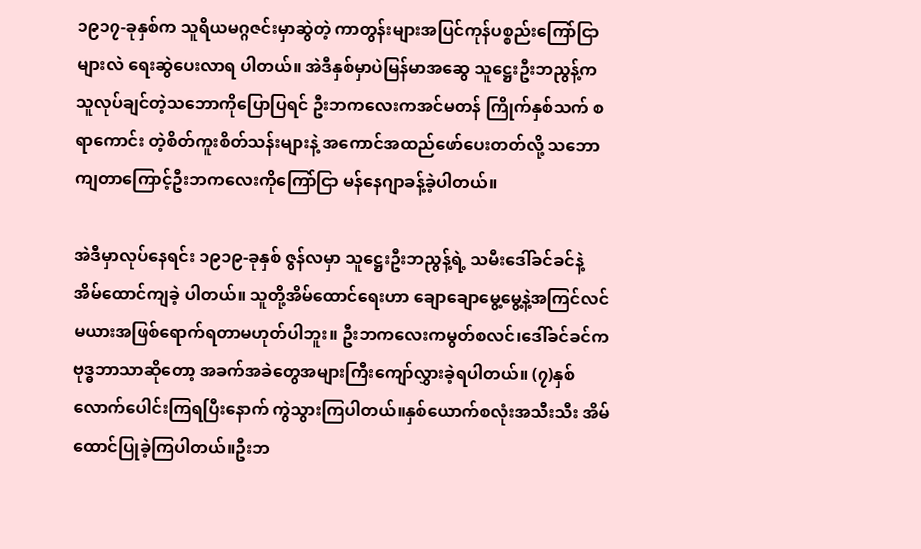၁၉၁၇-ခုနှစ်က သူရိယမဂ္ဂဇင်းမှာဆွဲတဲ့ ကာတွန်းများအပြင်ကုန်ပစ္စည်းကြော်ငြာများလဲ ရေးဆွဲပေးလာရ ပါတယ်။ အဲဒီနှစ်မှာပဲမြန်မာအဆွေ သူဋ္ဌေးဦးဘညွန့်က သူလုပ်ချင်တဲ့သဘောကိုပြောပြရင် ဦးဘကလေးကအင်မတန် ကြိုက်နှစ်သက် စရာကောင်း တဲ့စိတ်ကူးစိတ်သန်းများနဲ့ အကောင်အထည်ဖော်ပေးတတ်လို့ သဘောကျတာကြောင့်ဦးဘကလေးကိုကြော်ငြာ မန်နေဂျာခန့်ခဲ့ပါတယ်။

အဲဒီမှာလုပ်နေရင်း ၁၉၁၉-ခုနှစ် ဇွန်လမှာ သူဋ္ဌေးဦးဘညွန့်ရဲ့ သမီးဒေါ်ခင်ခင်နဲ့ အိမ်ထောင်ကျခဲ့ ပါတယ်။ သူတို့အိမ်ထောင်ရေးဟာ ချောချောမွေ့မွေ့နဲ့အကြင်လင်မယားအဖြစ်ရောက်ရတာမဟုတ်ပါဘူး။ ဦးဘကလေးကမွတ်စလင်၊ဒေါ်ခင်ခင်ကဗုဒ္ဓဘာသာဆိုတော့ အခက်အခဲတွေအများကြီးကျော်လွှားခဲ့ရပါတယ်။ (၇)နှစ်လောက်ပေါင်းကြရပြီးနောက် ကွဲသွားကြပါတယ်။နှစ်ယောက်စလုံးအသီးသီး အိမ်ထောင်ပြုခဲ့ကြပါတယ်။ဦးဘ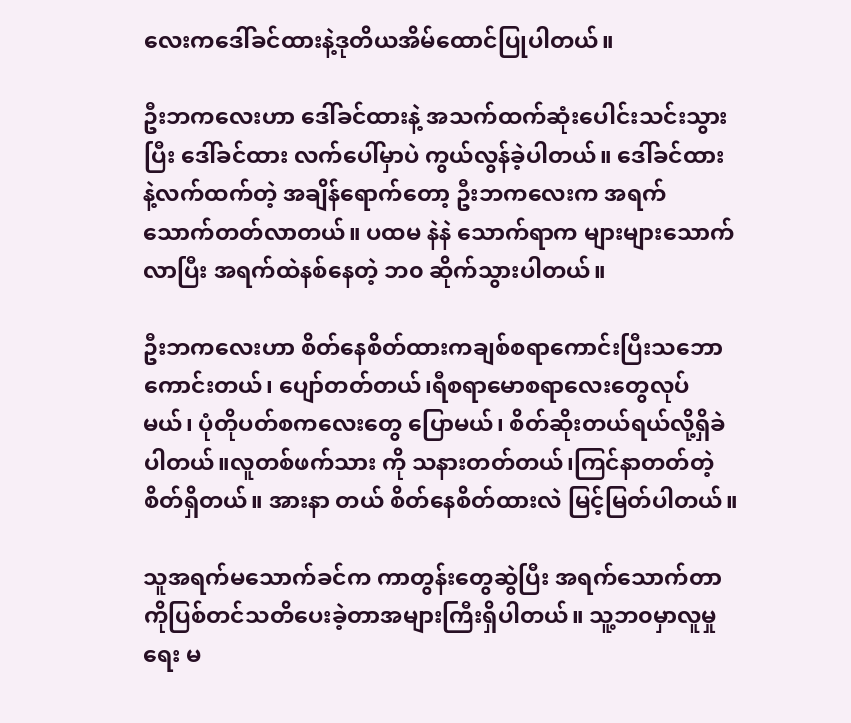လေးကဒေါ်ခင်ထားနဲ့ဒုတိယအိမ်ထောင်ပြုပါတယ်။

ဦးဘကလေးဟာ ဒေါ်ခင်ထားနဲ့ အသက်ထက်ဆုံးပေါင်းသင်းသွားပြီး ဒေါ်ခင်ထား လက်ပေါ်မှာပဲ ကွယ်လွန်ခဲ့ပါတယ်။ ဒေါ်ခင်ထား နဲ့လက်ထက်တဲ့ အချိန်ရောက်တော့ ဦးဘကလေးက အရက်သောက်တတ်လာတယ်။ ပထမ နဲနဲ သောက်ရာက များများသောက်လာပြီး အရက်ထဲနစ်နေတဲ့ ဘ၀ ဆိုက်သွားပါတယ်။

ဦးဘကလေးဟာ စိတ်နေစိတ်ထားကချစ်စရာကောင်းပြီးသဘောကောင်းတယ်၊ ပျော်တတ်တယ်၊ရီစရာမောစရာလေးတွေလုပ်မယ်၊ ပုံတိုပတ်စကလေးတွေ ပြောမယ်၊ စိတ်ဆိုးတယ်ရယ်လို့ရှိခဲပါတယ်။လူတစ်ဖက်သား ကို သနားတတ်တယ်၊ကြင်နာတတ်တဲ့စိတ်ရှိတယ်။ အားနာ တယ် စိတ်နေစိတ်ထားလဲ မြင့်မြတ်ပါတယ်။

သူအရက်မသောက်ခင်က ကာတွန်းတွေဆွဲပြီး အရက်သောက်တာကိုပြစ်တင်သတိပေးခဲ့တာအများကြီးရှိပါတယ်။ သူ့ဘ၀မှာလူမှုရေး မ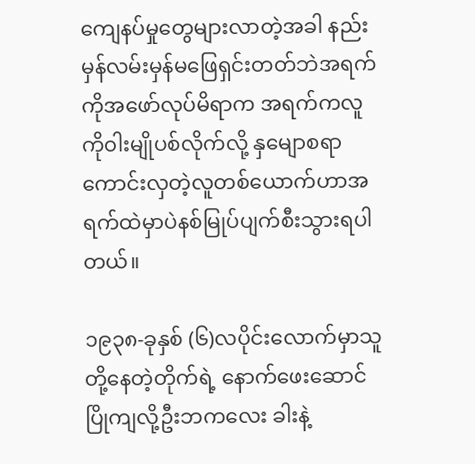ကျေနပ်မှုတွေများလာတဲ့အခါ နည်းမှန်လမ်းမှန်မဖြေရှင်းတတ်ဘဲအရက်ကိုအဖော်လုပ်မိရာက အရက်ကလူကို၀ါးမျိုပစ်လိုက်လို့ နှမျောစရာကောင်းလှတဲ့လူတစ်ယောက်ဟာအရက်ထဲမှာပဲနစ်မြုပ်ပျက်စီးသွားရပါတယ်။

၁၉၃၈-ခုနှစ် (၆)လပိုင်းလောက်မှာသူတို့နေတဲ့တိုက်ရဲ့ နောက်ဖေးဆောင် ပြိုကျလို့ဦးဘကလေး ခါးနဲ့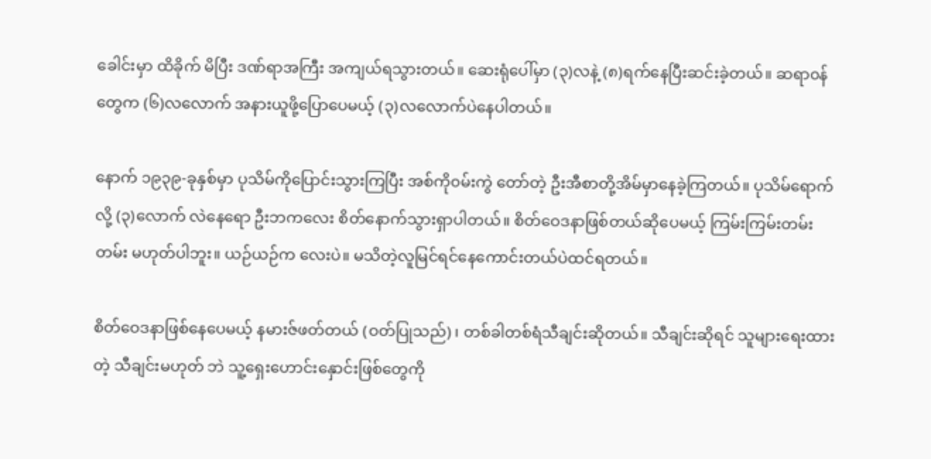ခေါင်းမှာ ထိခိုက် မိပြီး ဒဏ်ရာအကြီး အကျယ်ရသွားတယ်။ ဆေးရုံပေါ်မှာ (၃)လနဲ့ (၈)ရက်နေပြီးဆင်းခဲ့တယ်။ ဆရာ၀န်တွေက (၆)လလောက် အနားယူဖို့ပြောပေမယ့် (၃)လလောက်ပဲနေပါတယ်။

နောက် ၁၉၃၉-ခုနှစ်မှာ ပုသိမ်ကိုပြောင်းသွားကြပြီး အစ်ကို၀မ်းကွဲ တော်တဲ့ ဦးအီစာတို့အိမ်မှာနေခဲ့ကြတယ်။ ပုသိမ်ရောက်လို့ (၃)လောက် လဲနေရော ဦးဘကလေး စိတ်နောက်သွားရှာပါတယ်။ စိတ်ဝေဒနာဖြစ်တယ်ဆိုပေမယ့် ကြမ်းကြမ်းတမ်းတမ်း မဟုတ်ပါဘူး။ ယဉ်ယဉ်က လေးပဲ။ မသိတဲ့လူမြင်ရင်နေကောင်းတယ်ပဲထင်ရတယ်။

စိတ်ဝေဒနာဖြစ်နေပေမယ့် နမားဇ်ဖတ်တယ် (ဝတ်ပြုသည်) ၊ တစ်ခါတစ်ရံသီချင်းဆိုတယ်။ သီချင်းဆိုရင် သူများရေးထားတဲ့ သီချင်းမဟုတ် ဘဲ သူ့ရှေးဟောင်းနှောင်းဖြစ်တွေကို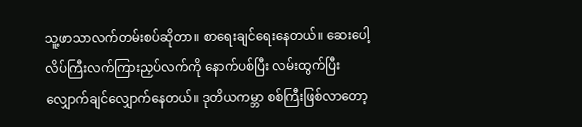သူ့ဖာသာလက်တမ်းစပ်ဆိုတာ။ စာရေးချင်ရေးနေတယ်။ ဆေးပေါ့လိပ်ကြီးလက်ကြားညှပ်လက်ကို နောက်ပစ်ပြီး လမ်းထွက်ပြီး လျှောက်ချင်လျှောက်နေတယ်။ ဒုတိယကမ္ဘာ စစ်ကြီးဖြစ်လာတော့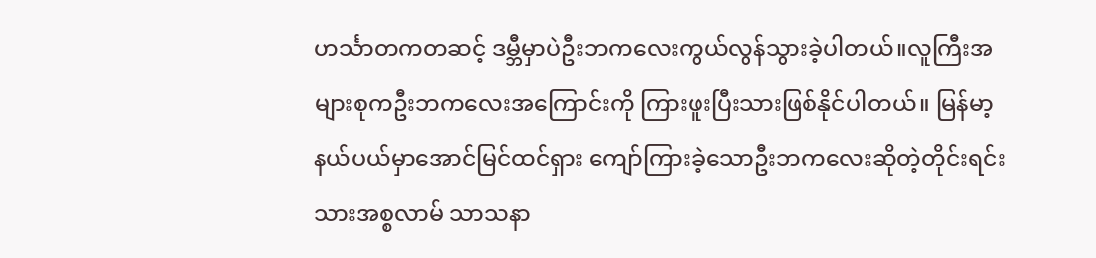ဟင်္သာတကတဆင့် ဒမ္ဘီမှာပဲဦးဘကလေးကွယ်လွန်သွားခဲ့ပါတယ်။လူကြီးအများစုကဦးဘကလေးအကြောင်းကို ကြားဖူးပြီးသားဖြစ်နိုင်ပါတယ်။ မြန်မာ့နယ်ပယ်မှာအောင်မြင်ထင်ရှား ကျော်ကြားခဲ့သောဦးဘကလေးဆိုတဲ့တိုင်းရင်းသားအစ္စလာမ် သာသနာ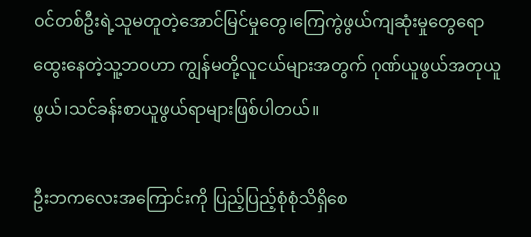၀င်တစ်ဦးရဲ့သူမတူတဲ့အောင်မြင်မှုတွေ၊ကြေကွဲဖွယ်ကျဆုံးမှုတွေရောထွေးနေတဲ့သူ့ဘ၀ဟာ ကျွန်မတို့လူငယ်များအတွက် ဂုဏ်ယူဖွယ်အတုယူဖွယ်၊သင်ခန်းစာယူဖွယ်ရာများဖြစ်ပါတယ်။

ဦးဘကလေးအကြောင်းကို ပြည့်ပြည့်စုံစုံသိရှိစေ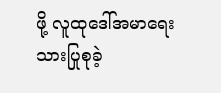ဖို့ လူထုဒေါ်အမာရေးသားပြုစုခဲ့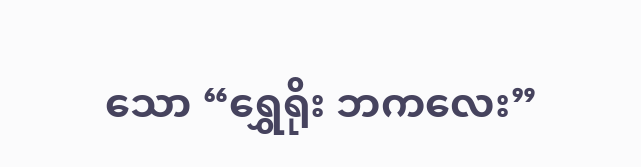သော “ရွှေရိုး ဘကလေး”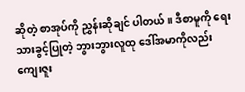ဆိုတဲ့ စာအုပ်ကို ညွှန်းဆိုချင် ပါတယ်။ ဒီစာမူကို ရေးသားခွင့်ပြုတဲ့ ဘွားဘွားလူထု ဒေါ်အမာကိုလည်း ကျေးဇူး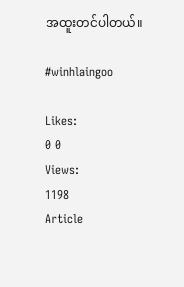အထူးတင်ပါတယ်။

#winhlaingoo

Likes:
0 0
Views:
1198
Article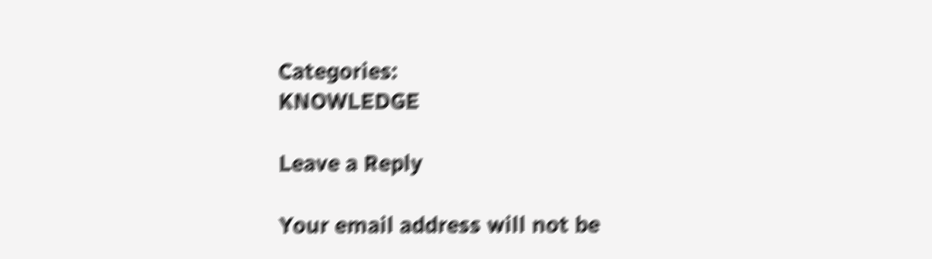Categories:
KNOWLEDGE

Leave a Reply

Your email address will not be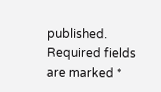published. Required fields are marked *